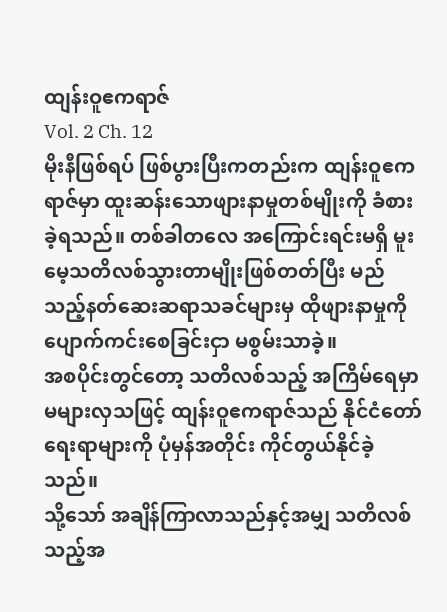ထျန်းဝူဧကရာဇ်
Vol. 2 Ch. 12
မိုးနီဖြစ်ရပ် ဖြစ်ပွားပြီးကတည်းက ထျန်းဝူဧကရာဇ်မှာ ထူးဆန်းသောဖျားနာမှုတစ်မျိုးကို ခံစားခဲ့ရသည်။ တစ်ခါတလေ အကြောင်းရင်းမရှိ မူးမေ့သတိလစ်သွားတာမျိုးဖြစ်တတ်ပြီး မည်သည့်နတ်ဆေးဆရာသခင်များမှ ထိုဖျားနာမှုကို ပျောက်ကင်းစေခြင်းငှာ မစွမ်းသာခဲ့။
အစပိုင်းတွင်တော့ သတိလစ်သည့် အကြိမ်ရေမှာ မများလှသဖြင့် ထျန်းဝူဧကရာဇ်သည် နိုင်ငံတော် ရေးရာများကို ပုံမှန်အတိုင်း ကိုင်တွယ်နိုင်ခဲ့သည်။
သို့သော် အချိန်ကြာလာသည်နှင့်အမျှ သတိလစ်သည့်အ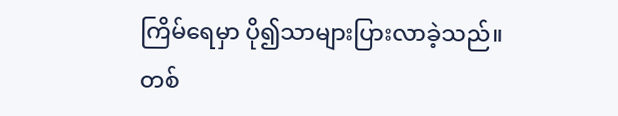ကြိမ်ရေမှာ ပို၍သာများပြားလာခဲ့သည်။ တစ်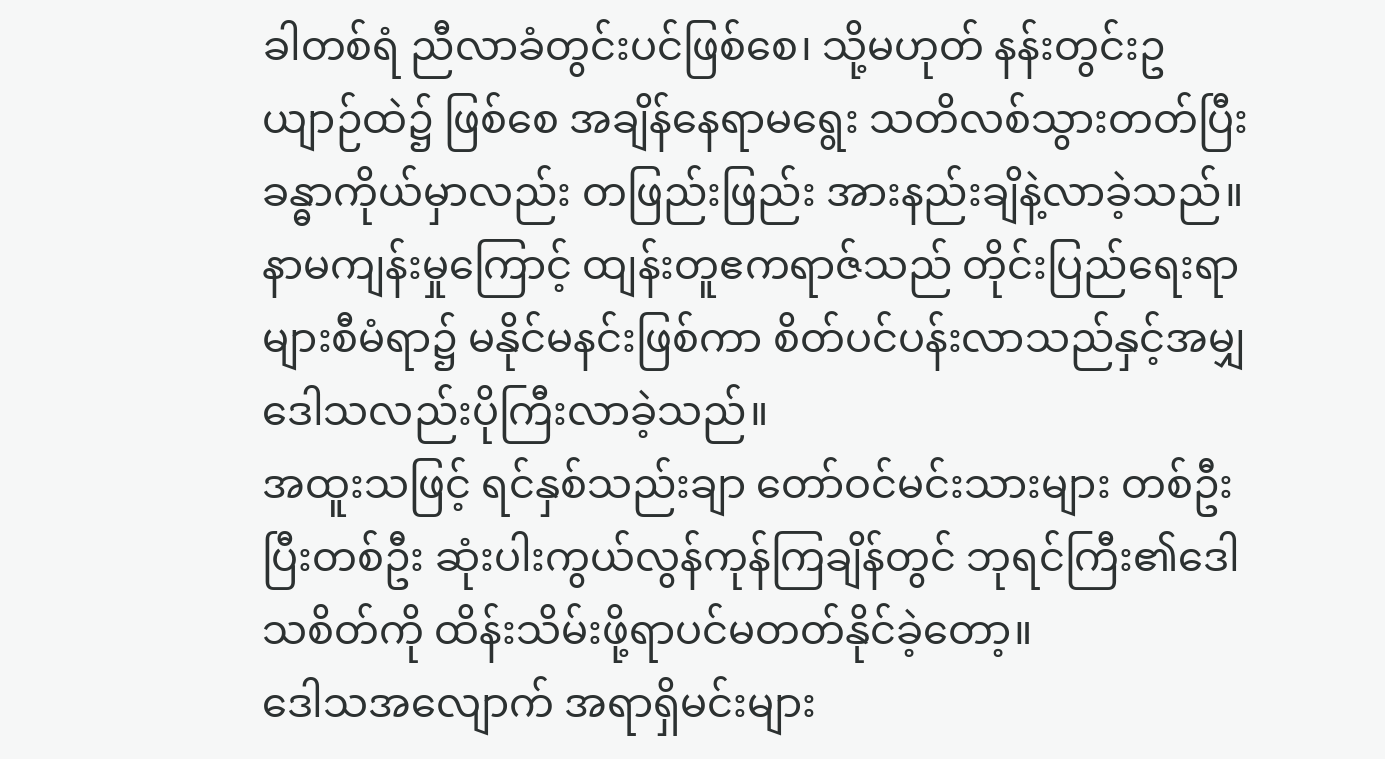ခါတစ်ရံ ညီလာခံတွင်းပင်ဖြစ်စေ၊ သို့မဟုတ် နန်းတွင်းဥယျာဉ်ထဲ၌ ဖြစ်စေ အချိန်နေရာမရွေး သတိလစ်သွားတတ်ပြီး ခန္ဓာကိုယ်မှာလည်း တဖြည်းဖြည်း အားနည်းချိနဲ့လာခဲ့သည်။
နာမကျန်းမှုကြောင့် ထျန်းတူဧကရာဇ်သည် တိုင်းပြည်ရေးရာများစီမံရာ၌ မနိုင်မနင်းဖြစ်ကာ စိတ်ပင်ပန်းလာသည်နှင့်အမျှ ဒေါသလည်းပိုကြီးလာခဲ့သည်။
အထူးသဖြင့် ရင်နှစ်သည်းချာ တော်ဝင်မင်းသားများ တစ်ဦးပြီးတစ်ဦး ဆုံးပါးကွယ်လွန်ကုန်ကြချိန်တွင် ဘုရင်ကြီး၏ဒေါသစိတ်ကို ထိန်းသိမ်းဖို့ရာပင်မတတ်နိုင်ခဲ့တော့။
ဒေါသအလျောက် အရာရှိမင်းများ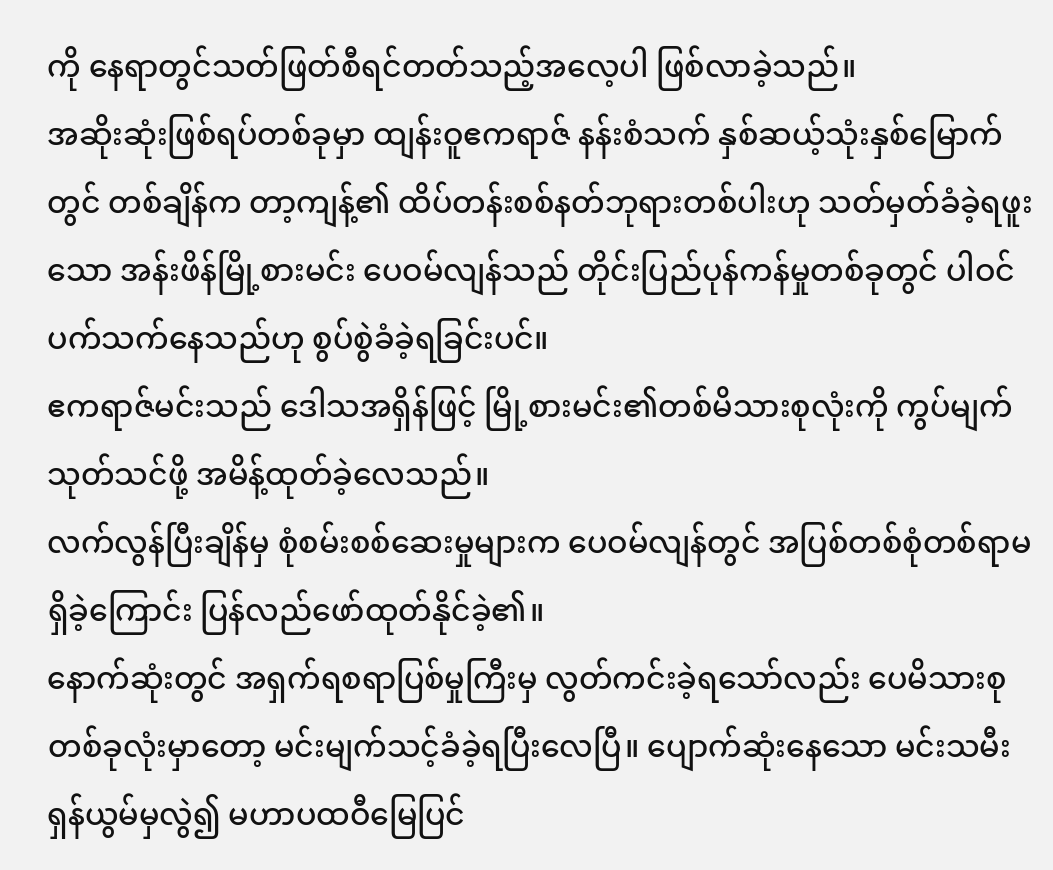ကို နေရာတွင်သတ်ဖြတ်စီရင်တတ်သည့်အလေ့ပါ ဖြစ်လာခဲ့သည်။
အဆိုးဆုံးဖြစ်ရပ်တစ်ခုမှာ ထျန်းဝူဧကရာဇ် နန်းစံသက် နှစ်ဆယ့်သုံးနှစ်မြောက်တွင် တစ်ချိန်က တာ့ကျန့်၏ ထိပ်တန်းစစ်နတ်ဘုရားတစ်ပါးဟု သတ်မှတ်ခံခဲ့ရဖူးသော အန်းဖိန်မြို့စားမင်း ပေဝမ်လျန်သည် တိုင်းပြည်ပုန်ကန်မှုတစ်ခုတွင် ပါဝင်ပက်သက်နေသည်ဟု စွပ်စွဲခံခဲ့ရခြင်းပင်။
ဧကရာဇ်မင်းသည် ဒေါသအရှိန်ဖြင့် မြို့စားမင်း၏တစ်မိသားစုလုံးကို ကွပ်မျက်သုတ်သင်ဖို့ အမိန့်ထုတ်ခဲ့လေသည်။
လက်လွန်ပြီးချိန်မှ စုံစမ်းစစ်ဆေးမှုများက ပေဝမ်လျန်တွင် အပြစ်တစ်စုံတစ်ရာမရှိခဲ့ကြောင်း ပြန်လည်ဖော်ထုတ်နိုင်ခဲ့၏။
နောက်ဆုံးတွင် အရှက်ရစရာပြစ်မှုကြီးမှ လွတ်ကင်းခဲ့ရသော်လည်း ပေမိသားစုတစ်ခုလုံးမှာတော့ မင်းမျက်သင့်ခံခဲ့ရပြီးလေပြီ။ ပျောက်ဆုံးနေသော မင်းသမီးရှန်ယွမ်မှလွဲ၍ မဟာပထဝီမြေပြင်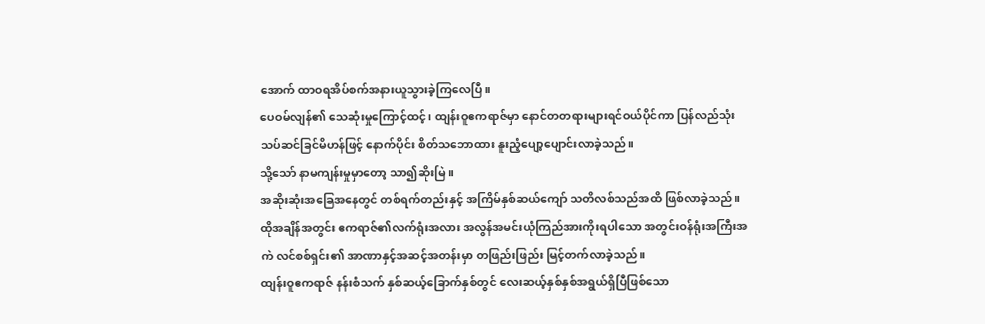အောက် ထာဝရအိပ်စက်အနားယူသွားခဲ့ကြလေပြီ။
ပေဝမ်လျန်၏ သေဆုံးမှုကြောင့်ထင့်၊ ထျန်းဝူဧကရာဇ်မှာ နောင်တတရားများရင်ဝယ်ပိုင်ကာ ပြန်လည်သုံးသပ်ဆင်ခြင်မိဟန်ဖြင့် နောက်ပိုင်း စိတ်သဘောထား နူးညံ့ပျော့ပျောင်းလာခဲ့သည်။
သို့သော် နာမကျန်းမှုမှာတော့ သာ၍ဆိုးမြဲ။
အဆိုးဆုံးအခြေအနေတွင် တစ်ရက်တည်းနှင့် အကြိမ်နှစ်ဆယ်ကျော် သတိလစ်သည်အထိ ဖြစ်လာခဲ့သည်။
ထိုအချိန်အတွင်း ဧကရာဇ်၏လက်ရုံးအလား အလွန်အမင်းယုံကြည်အားကိုးရပါသော အတွင်းဝန်ရုံးအကြီးအကဲ လင်စစ်ရှင်း၏ အာဏာနှင့်အဆင့်အတန်းမှာ တဖြည်းဖြည်း မြင့်တက်လာခဲ့သည်။
ထျန်းဝူဧကရာဇ် နန်းစံသက် နှစ်ဆယ့်ခြောက်နှစ်တွင် လေးဆယ့်နှစ်နှစ်အရွယ်ရှိပြီဖြစ်သော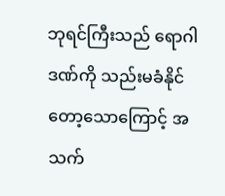ဘုရင်ကြီးသည် ရောဂါဒဏ်ကို သည်းမခံနိုင်တော့သောကြောင့် အသက်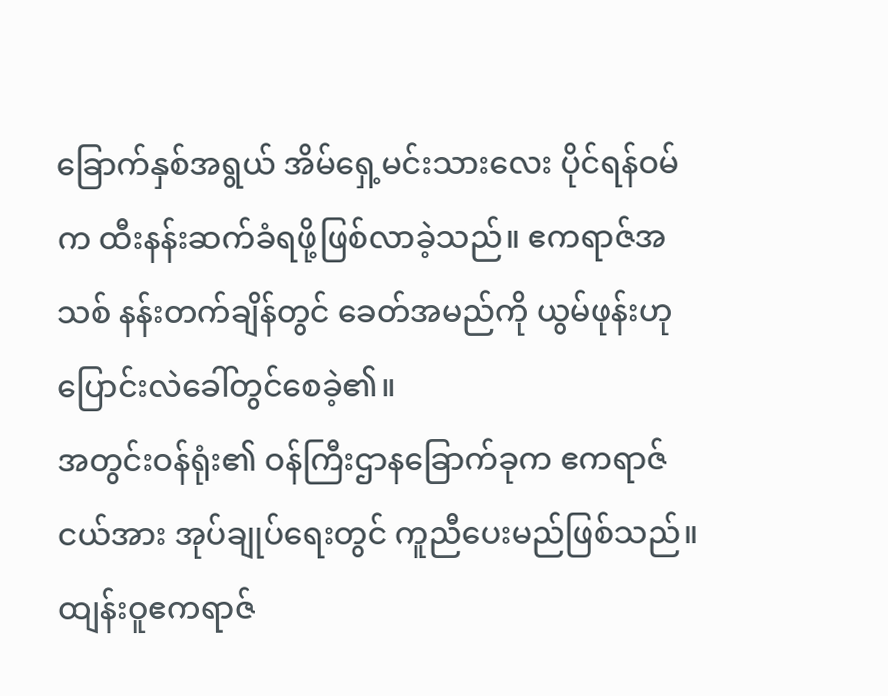ခြောက်နှစ်အရွယ် အိမ်ရှေ့မင်းသားလေး ပိုင်ရန်ဝမ်က ထီးနန်းဆက်ခံရဖို့ဖြစ်လာခဲ့သည်။ ဧကရာဇ်အသစ် နန်းတက်ချိန်တွင် ခေတ်အမည်ကို ယွမ်ဖုန်းဟု ပြောင်းလဲခေါ်တွင်စေခဲ့၏။
အတွင်းဝန်ရုံး၏ ဝန်ကြီးဌာနခြောက်ခုက ဧကရာဇ်ငယ်အား အုပ်ချုပ်ရေးတွင် ကူညီပေးမည်ဖြစ်သည်။
ထျန်းဝူဧကရာဇ်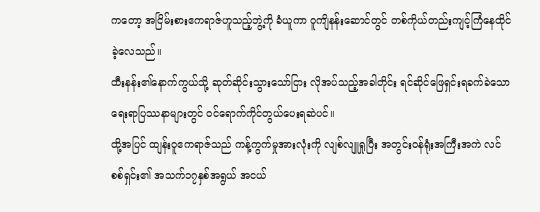ကတော့ အငြိမ်းစားဧကရာဇ်ဟူသည့်ဘွဲ့ကို ခံယူကာ ဝူကျိနန်းဆောင်တွင် တစ်ကိုယ်တည်းကျင့်ကြံနေထိုင်ခဲ့လေသည်။
ထီးနန်း၏နောက်ကွယ်သို့ ဆုတ်ဆိုင်းသွားသော်ငြား လိုအပ်သည့်အခါတိုင်း ရင်ဆိုင်ဖြေရှင်းရခက်ခဲသော ရေးရာပြဿနာများတွင် ဝင်ရောက်ကိုင်တွယ်ပေးရဆဲပင်။
ထို့အပြင် ထျန်းဝူဧကရာဇ်သည် ကန့်ကွက်မှုအားလုံးကို လျစ်လျူရှုပြီး အတွင်းဝန်ရုံးအကြီးအကဲ လင်စစ်ရှင်း၏ အသက်၁၇နှစ်အရွယ် အငယ်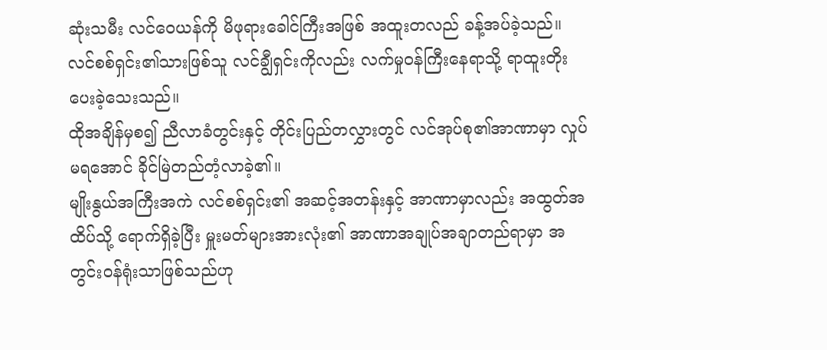ဆုံးသမီး လင်ဝေယန်ကို မိဖုရားခေါင်ကြီးအဖြစ် အထူးတလည် ခန့်အပ်ခဲ့သည်။
လင်စစ်ရှင်း၏သားဖြစ်သူ လင်ချွီရှင်းကိုလည်း လက်မှုဝန်ကြီးနေရာသို့ ရာထူးတိုးပေးခဲ့သေးသည်။
ထိုအချိန်မှစ၍ ညီလာခံတွင်းနှင့် တိုင်းပြည်တလွှားတွင် လင်အုပ်စု၏အာဏာမှာ လှုပ်မရအောင် ခိုင်မြဲတည်တံ့လာခဲ့၏။
မျိုးနွယ်အကြီးအကဲ လင်စစ်ရှင်း၏ အဆင့်အတန်းနှင့် အာဏာမှာလည်း အထွတ်အထိပ်သို့ ရောက်ရှိခဲ့ပြီး မှူးမတ်များအားလုံး၏ အာဏာအချုပ်အချာတည်ရာမှာ အတွင်းဝန်ရုံးသာဖြစ်သည်ဟု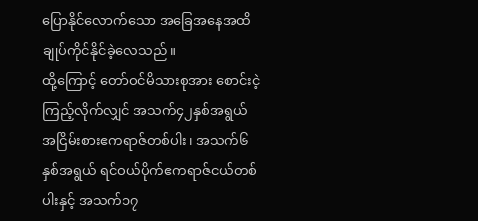ပြောနိုင်လောက်သော အခြေအနေအထိ ချုပ်ကိုင်နိုင်ခဲ့လေသည်။
ထို့ကြောင့် တော်ဝင်မိသားစုအား စောင်းငဲ့ကြည့်လိုက်လျှင် အသက်၄၂နှစ်အရွယ် အငြိမ်းစားဧကရာဇ်တစ်ပါး၊ အသက်၆နှစ်အရွယ် ရင်ဝယ်ပိုက်ဧကရာဇ်ငယ်တစ်ပါးနှင့် အသက်၁၇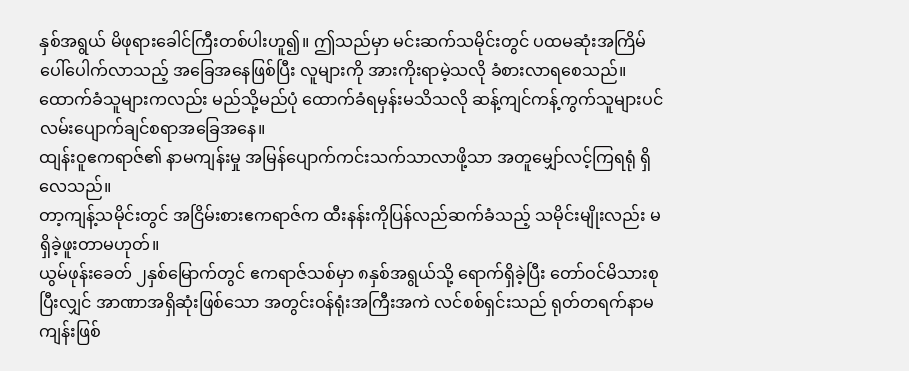နှစ်အရွယ် မိဖုရားခေါင်ကြီးတစ်ပါးဟူ၍။ ဤသည်မှာ မင်းဆက်သမိုင်းတွင် ပထမဆုံးအကြိမ်ပေါ်ပေါက်လာသည့် အခြေအနေဖြစ်ပြီး လူများကို အားကိုးရာမဲ့သလို ခံစားလာရစေသည်။
ထောက်ခံသူများကလည်း မည်သို့မည်ပုံ ထောက်ခံရမှန်းမသိသလို ဆန့်ကျင်ကန့်ကွက်သူများပင် လမ်းပျောက်ချင်စရာအခြေအနေ။
ထျန်းဝူဧကရာဇ်၏ နာမကျန်းမှု အမြန်ပျောက်ကင်းသက်သာလာဖို့သာ အတူမျှော်လင့်ကြရရုံ ရှိလေသည်။
တာ့ကျန့်သမိုင်းတွင် အငြိမ်းစားဧကရာဇ်က ထီးနန်းကိုပြန်လည်ဆက်ခံသည့် သမိုင်းမျိုးလည်း မရှိခဲ့ဖူးတာမဟုတ်။
ယွမ်ဖုန်းခေတ် ၂နှစ်မြောက်တွင် ဧကရာဇ်သစ်မှာ ၈နှစ်အရွယ်သို့ ရောက်ရှိခဲ့ပြီး တော်ဝင်မိသားစုပြီးလျှင် အာဏာအရှိဆုံးဖြစ်သော အတွင်းဝန်ရုံးအကြီးအကဲ လင်စစ်ရှင်းသည် ရုတ်တရက်နာမကျန်းဖြစ်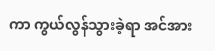ကာ ကွယ်လွန်သွားခဲ့ရာ အင်အား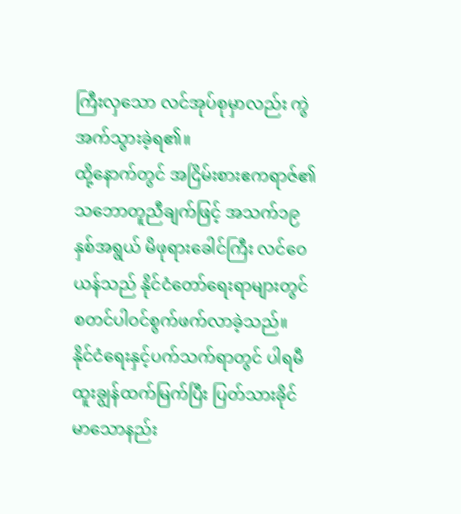ကြီးလှသော လင်အုပ်စုမှာလည်း ကွဲအက်သွားခဲ့ရ၏။
ထို့နောက်တွင် အငြိမ်းစားဧကရာဇ်၏ သဘောတူညီချက်ဖြင့် အသက်၁၉နှစ်အရွယ် မိဖုရားခေါင်ကြီး လင်ဝေယန်သည် နိုင်ငံတော်ရေးရာများတွင် စတင်ပါဝင်စွက်ဖက်လာခဲ့သည်။
နိုင်ငံရေးနှင့်ပက်သက်ရာတွင် ပါရမီထူးချွန်ထက်မြက်ပြီး ပြတ်သားခိုင်မာသောနည်း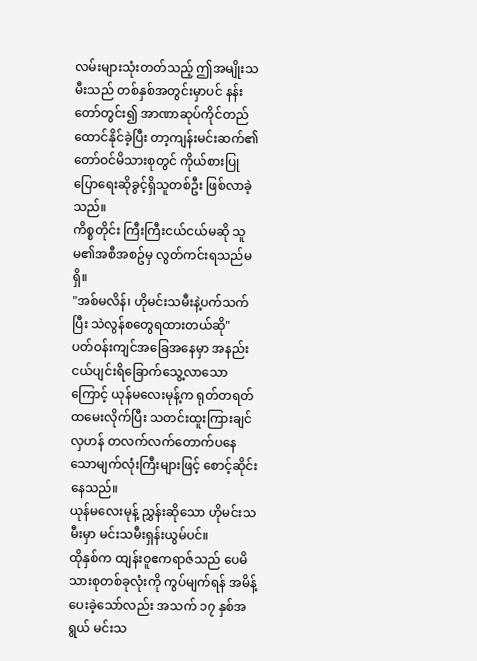လမ်းများသုံးတတ်သည့် ဤအမျိုးသမီးသည် တစ်နှစ်အတွင်းမှာပင် နန်းတော်တွင်း၍ အာဏာဆုပ်ကိုင်တည်ထောင်နိုင်ခဲ့ပြီး တာ့ကျန်းမင်းဆက်၏ တော်ဝင်မိသားစုတွင် ကိုယ်စားပြု ပြောရေးဆိုခွင့်ရှိသူတစ်ဦး ဖြစ်လာခဲ့သည်။
ကိစ္စတိုင်း ကြီးကြီးငယ်ငယ်မဆို သူမ၏အစီအစဥ်မှ လွတ်ကင်းရသည်မရှိ။
"အစ်မလိန်၊ ဟိုမင်းသမီးနဲ့ပက်သက်ပြီး သဲလွန်စတွေရထားတယ်ဆို"
ပတ်ဝန်းကျင်အခြေအနေမှာ အနည်းငယ်ပျင်းရိခြောက်သွေ့လာသောကြောင့် ယုန်မလေးမုန့်က ရုတ်တရတ်ထမေးလိုက်ပြီး သတင်းထူးကြားချင်လှဟန် တလက်လက်တောက်ပနေသောမျက်လုံးကြီးများဖြင့် စောင့်ဆိုင်းနေသည်။
ယုန်မလေးမုန့် ညွှန်းဆိုသော ဟိုမင်းသမီးမှာ မင်းသမီးရှန်းယွမ်ပင်။
ထိုနှစ်က ထျန်းဝူဧကရာဇ်သည် ပေမိသားစုတစ်ခုလုံးကို ကွပ်မျက်ရန် အမိန့်ပေးခဲ့သော်လည်း အသက် ၁၇ နှစ်အရွယ် မင်းသ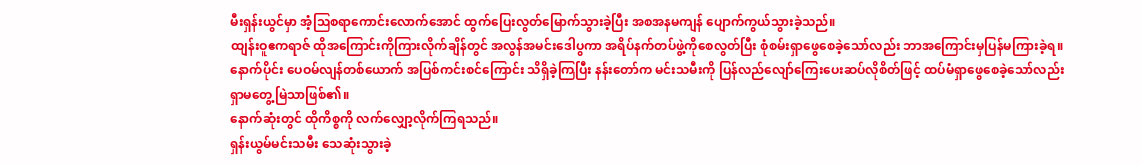မီးရှန်းယွင်မှာ အံ့ဩစရာကောင်းလောက်အောင် ထွက်ပြေးလွတ်မြောက်သွားခဲ့ပြီး အစအနမကျန် ပျောက်ကွယ်သွားခဲ့သည်။
ထျန်းဝူဧကရာဇ် ထိုအကြောင်းကိုကြားလိုက်ချိန်တွင် အလွန်အမင်းဒေါပွကာ အရိပ်နက်တပ်ဖွဲ့ကိုစေလွတ်ပြီး စုံစမ်းရှာဖွေစေခဲ့သော်လည်း ဘာအကြောင်းမှပြန်မကြားခဲ့ရ။
နောက်ပိုင်း ပေဝမ်လျန်တစ်ယောက် အပြစ်ကင်းစင်ကြောင်း သိရှိခဲ့ကြပြီး နန်းတော်က မင်းသမီးကို ပြန်လည်လျော်ကြေးပေးဆပ်လိုစိတ်ဖြင့် ထပ်မံရှာဖွေစေခဲ့သော်လည်း ရှာမတွေ့မြဲသာဖြစ်၏။
နောက်ဆုံးတွင် ထိုကိစ္စကို လက်လျှော့လိုက်ကြရသည်။
ရှန်းယွမ်မင်းသမီး သေဆုံးသွားခဲ့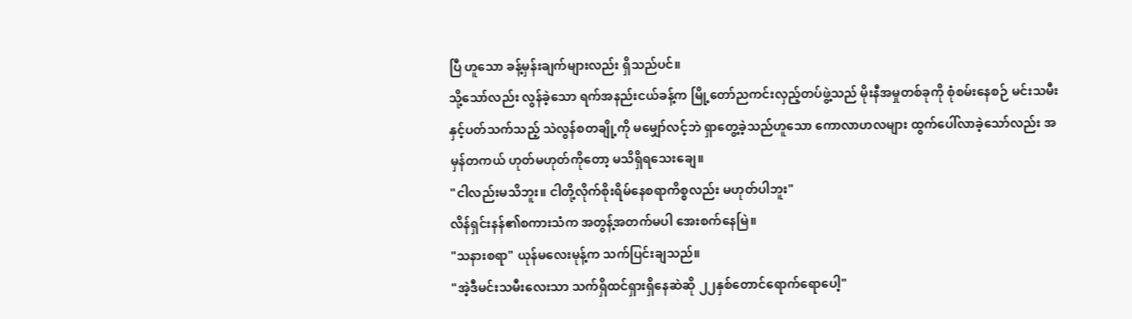ပြီ ဟူသော ခန့်မှန်းချက်များလည်း ရှိသည်ပင်။
သို့သော်လည်း လွန်ခဲ့သော ရက်အနည်းငယ်ခန့်က မြို့တော်ညကင်းလှည့်တပ်ဖွဲ့သည် မိုးနီအမှုတစ်ခုကို စုံစမ်းနေစဉ် မင်းသမီးနှင့်ပတ်သက်သည့် သဲလွန်စတချို့ကို မမျှော်လင့်ဘဲ ရှာတွေ့ခဲ့သည်ဟူသော ကောလာဟလများ ထွက်ပေါ်လာခဲ့သော်လည်း အမှန်တကယ် ဟုတ်မဟုတ်ကိုတော့ မသိရှိရသေးချေ။
"ငါလည်းမသိဘူး။ ငါတို့လိုက်စိုးရိမ်နေစရာကိစ္စလည်း မဟုတ်ပါဘူး"
လိန်ရှင်းနန်၏စကားသံက အတွန့်အတက်မပါ အေးစက်နေမြဲ။
"သနားစရာ" ယုန်မလေးမုန့်က သက်ပြင်းချသည်။
"အဲ့ဒီမင်းသမီးလေးသာ သက်ရှိထင်ရှားရှိနေဆဲဆို ၂၂နှစ်တောင်ရောက်ရောပေါ့"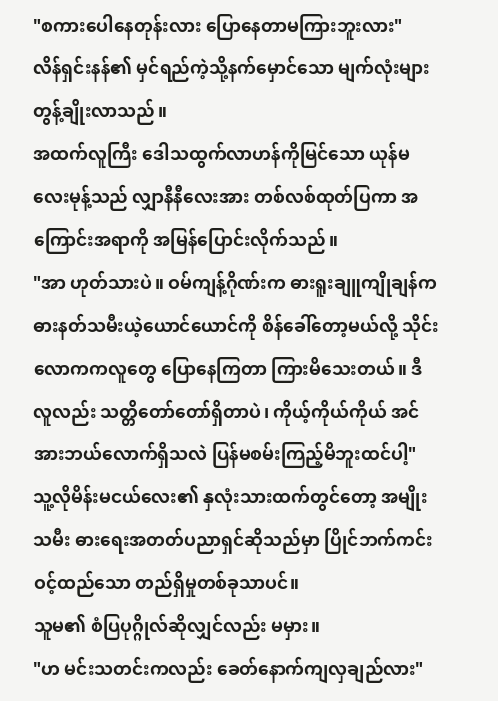"စကားပေါနေတုန်းလား ပြောနေတာမကြားဘူးလား"
လိန်ရှင်းနန်၏ မှင်ရည်ကဲ့သို့နက်မှောင်သော မျက်လုံးများ တွန့်ချိုးလာသည်။
အထက်လူကြီး ဒေါသထွက်လာဟန်ကိုမြင်သော ယုန်မလေးမုန့်သည် လျှာနီနီလေးအား တစ်လစ်ထုတ်ပြကာ အကြောင်းအရာကို အမြန်ပြောင်းလိုက်သည်။
"အာ ဟုတ်သားပဲ။ ဝမ်ကျန့်ဂိုဏ်းက ဓားရူးချူကျိုချန်က ဓားနတ်သမီးယဲ့ယောင်ယောင်ကို စိန်ခေါ်တော့မယ်လို့ သိုင်းလောကကလူတွေ ပြောနေကြတာ ကြားမိသေးတယ်။ ဒီလူလည်း သတ္တိတော်တော်ရှိတာပဲ၊ ကိုယ့်ကိုယ်ကိုယ် အင်အားဘယ်လောက်ရှိသလဲ ပြန်မစမ်းကြည့်မိဘူးထင်ပါ့"
သူ့လိုမိန်းမငယ်လေး၏ နှလုံးသားထက်တွင်တော့ အမျိုးသမီး ဓားရေးအတတ်ပညာရှင်ဆိုသည်မှာ ပြိုင်ဘက်ကင်းဝင့်ထည်သော တည်ရှိမှုတစ်ခုသာပင်။
သူမ၏ စံပြပုဂ္ဂိုလ်ဆိုလျှင်လည်း မမှား။
"ဟ မင်းသတင်းကလည်း ခေတ်နောက်ကျလှချည်လား"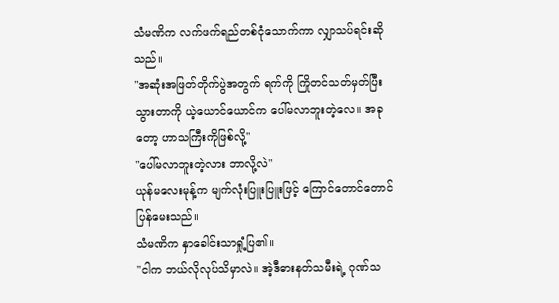သံမဏိက လက်ဖက်ရည်တစ်ငုံသောက်ကာ လျှာသပ်ရင်းဆိုသည်။
"အဆုံးအဖြတ်တိုက်ပွဲအတွက် ရက်ကို ကြိုတင်သတ်မှတ်ပြီးသွားတာကို ယဲ့ယောင်ယောင်က ပေါ်မလာဘူးတဲ့လေ။ အခုတော့ ဟာသကြီးကိုဖြစ်လို့"
"ပေါ်မလာဘူးတဲ့လား ဘာလို့လဲ"
ယုန်မလေးမုန့်က မျက်လုံးပြူးပြူးဖြင့် ကြောင်တောင်တောင်ပြန်မေးသည်။
သံမဏိက နှာခေါင်းသာရှုံ့ပြ၏။
"ငါက ဘယ်လိုလုပ်သိမှာလဲ။ အဲ့ဒီဓားနတ်သမီးရဲ့ ဂုဏ်သ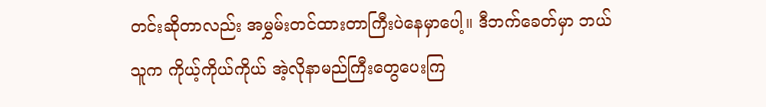တင်းဆိုတာလည်း အမွှမ်းတင်ထားတာကြီးပဲနေမှာပေါ့။ ဒီဘက်ခေတ်မှာ ဘယ်သူက ကိုယ့်ကိုယ်ကိုယ် အဲ့လိုနာမည်ကြီးတွေပေးကြ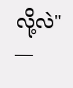လို့လဲ"
—